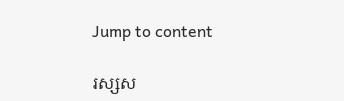Jump to content

រស្សស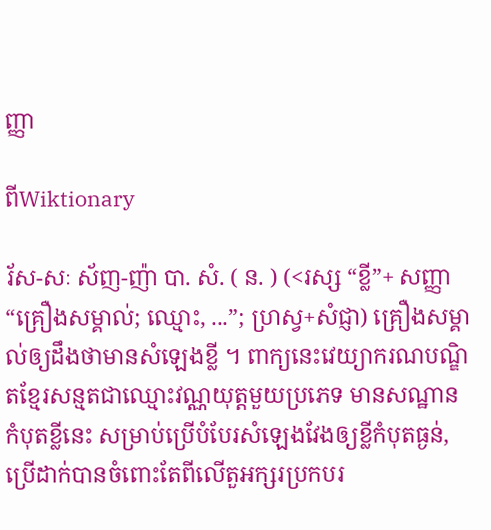ញ្ញា

ពីWiktionary

រ័ស-សៈ ស័ញ-ញ៉ា បា. សំ. ( ន. ) (<រស្ស “ខ្លី”+ សញ្ញា “គ្រឿងសម្គាល់; ឈ្មោះ, ...”; ហ្រស្វ+សំជ្ញា) គ្រឿងសម្គាល់ឲ្យដឹងថាមានសំឡេងខ្លី ។ ពាក្យនេះវេយ្យាករណបណ្ឌិតខ្មែរសន្មតជាឈ្មោះវណ្ណយុត្តមួយប្រភេទ មានសណ្ឋានកំបុតខ្លីនេះ សម្រាប់ប្រើបំបែរសំឡេងវែងឲ្យខ្លីកំបុតធ្ងន់, ប្រើដាក់បានចំពោះតែពីលើតួអក្សរប្រកបរ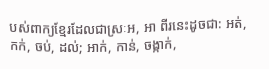បស់ពាក្យខ្មែរដែលជាស្រៈអ, អា ពីរនេះដូចជា: អត់, កក់, ចប់, ដល់; អាក់, កាន់, ចង្កាក់,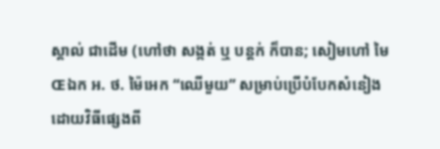ស្គាល់ ជាដើម (ហៅថា សង្កត់ ឬ បន្តក់ ក៏បាន; សៀមហៅ មៃŒឯក អ. ថ. ម៉ៃអេក “ឈើមួយ” សម្រាប់ប្រើបំបែកសំនៀងដោយវិធីផ្សេងពី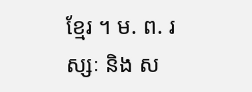ខ្មែរ ។ ម. ព. រស្សៈ និង ស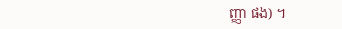ញ្ញា ផង) ។